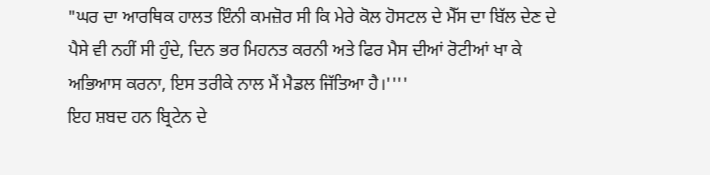"ਘਰ ਦਾ ਆਰਥਿਕ ਹਾਲਤ ਇੰਨੀ ਕਮਜ਼ੋਰ ਸੀ ਕਿ ਮੇਰੇ ਕੋਲ ਹੋਸਟਲ ਦੇ ਮੈੱਸ ਦਾ ਬਿੱਲ ਦੇਣ ਦੇ ਪੈਸੇ ਵੀ ਨਹੀਂ ਸੀ ਹੁੰਦੇ, ਦਿਨ ਭਰ ਮਿਹਨਤ ਕਰਨੀ ਅਤੇ ਫਿਰ ਮੈਸ ਦੀਆਂ ਰੋਟੀਆਂ ਖਾ ਕੇ ਅਭਿਆਸ ਕਰਨਾ, ਇਸ ਤਰੀਕੇ ਨਾਲ ਮੈਂ ਮੈਡਲ ਜਿੱਤਿਆ ਹੈ।''''
ਇਹ ਸ਼ਬਦ ਹਨ ਬ੍ਰਿਟੇਨ ਦੇ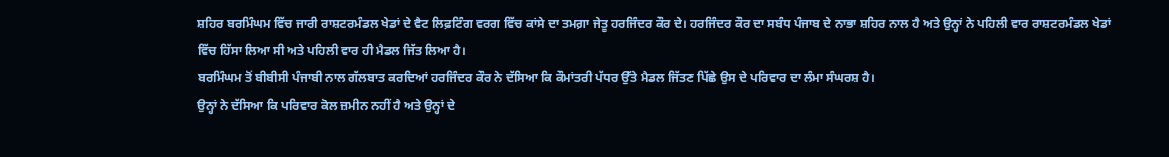ਸ਼ਹਿਰ ਬਰਮਿੰਘਮ ਵਿੱਚ ਜਾਰੀ ਰਾਸ਼ਟਰਮੰਡਲ ਖੇਡਾਂ ਦੇ ਵੈਟ ਲਿਫ਼ਟਿੰਗ ਵਰਗ ਵਿੱਚ ਕਾਂਸੇ ਦਾ ਤਮਗ਼ਾ ਜੇਤੂ ਹਰਜਿੰਦਰ ਕੌਰ ਦੇ। ਹਰਜਿੰਦਰ ਕੌਰ ਦਾ ਸਬੰਧ ਪੰਜਾਬ ਦੇ ਨਾਭਾ ਸ਼ਹਿਰ ਨਾਲ ਹੈ ਅਤੇ ਉਨ੍ਹਾਂ ਨੇ ਪਹਿਲੀ ਵਾਰ ਰਾਸ਼ਟਰਮੰਡਲ ਖੇਡਾਂ ਵਿੱਚ ਹਿੱਸਾ ਲਿਆ ਸੀ ਅਤੇ ਪਹਿਲੀ ਵਾਰ ਹੀ ਮੈਡਲ ਜਿੱਤ ਲਿਆ ਹੈ।
ਬਰਮਿੰਘਮ ਤੋਂ ਬੀਬੀਸੀ ਪੰਜਾਬੀ ਨਾਲ ਗੱਲਬਾਤ ਕਰਦਿਆਂ ਹਰਜਿੰਦਰ ਕੌਰ ਨੇ ਦੱਸਿਆ ਕਿ ਕੌਮਾਂਤਰੀ ਪੱਧਰ ਉੱਤੇ ਮੈਡਲ ਜਿੱਤਣ ਪਿੱਛੇ ਉਸ ਦੇ ਪਰਿਵਾਰ ਦਾ ਲੰਮਾ ਸੰਘਰਸ਼ ਹੈ।
ਉਨ੍ਹਾਂ ਨੇ ਦੱਸਿਆ ਕਿ ਪਰਿਵਾਰ ਕੋਲ ਜ਼ਮੀਨ ਨਹੀਂ ਹੈ ਅਤੇ ਉਨ੍ਹਾਂ ਦੇ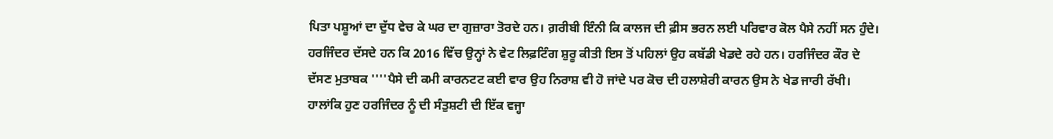ਪਿਤਾ ਪਸ਼ੂਆਂ ਦਾ ਦੁੱਧ ਵੇਚ ਕੇ ਘਰ ਦਾ ਗੁਜ਼ਾਰਾ ਤੋਰਦੇ ਹਨ। ਗ਼ਰੀਬੀ ਇੰਨੀ ਕਿ ਕਾਲਜ ਦੀ ਫ਼ੀਸ ਭਰਨ ਲਈ ਪਰਿਵਾਰ ਕੋਲ ਪੈਸੇ ਨਹੀਂ ਸਨ ਹੁੰਦੇ।
ਹਰਜਿੰਦਰ ਦੱਸਦੇ ਹਨ ਕਿ 2016 ਵਿੱਚ ਉਨ੍ਹਾਂ ਨੇ ਵੇਟ ਲਿਫ਼ਟਿੰਗ ਸ਼ੁਰੂ ਕੀਤੀ ਇਸ ਤੋਂ ਪਹਿਲਾਂ ਉਹ ਕਬੱਡੀ ਖੇਡਦੇ ਰਹੇ ਹਨ। ਹਰਜਿੰਦਰ ਕੌਰ ਦੇ ਦੱਸਣ ਮੁਤਾਬਕ ''''ਪੈਸੇ ਦੀ ਕਮੀ ਕਾਰਨਟਟ ਕਈ ਵਾਰ ਉਹ ਨਿਰਾਸ਼ ਵੀ ਹੋ ਜਾਂਦੇ ਪਰ ਕੋਚ ਦੀ ਹਲਾਸ਼ੇਰੀ ਕਾਰਨ ਉਸ ਨੇ ਖੇਡ ਜਾਰੀ ਰੱਖੀ।
ਹਾਲਾਂਕਿ ਹੁਣ ਹਰਜਿੰਦਰ ਨੂੰ ਦੀ ਸੰਤੁਸ਼ਟੀ ਦੀ ਇੱਕ ਵਜ੍ਹਾ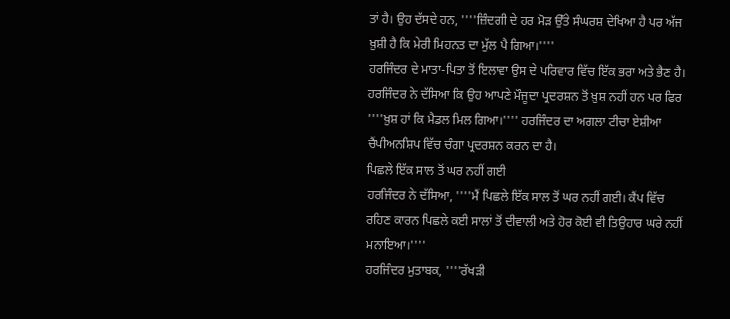ਤਾਂ ਹੈ। ਉਹ ਦੱਸਦੇ ਹਨ, ''''ਜ਼ਿੰਦਗੀ ਦੇ ਹਰ ਮੋੜ ਉੱਤੇ ਸੰਘਰਸ਼ ਦੇਖਿਆ ਹੈ ਪਰ ਅੱਜ ਖ਼ੁਸ਼ੀ ਹੈ ਕਿ ਮੇਰੀ ਮਿਹਨਤ ਦਾ ਮੁੱਲ ਪੈ ਗਿਆ।''''
ਹਰਜਿੰਦਰ ਦੇ ਮਾਤਾ-ਪਿਤਾ ਤੋਂ ਇਲਾਵਾ ਉਸ ਦੇ ਪਰਿਵਾਰ ਵਿੱਚ ਇੱਕ ਭਰਾ ਅਤੇ ਭੈਣ ਹੈ। ਹਰਜਿੰਦਰ ਨੇ ਦੱਸਿਆ ਕਿ ਉਹ ਆਪਣੇ ਮੌਜੂਦਾ ਪ੍ਰਦਰਸ਼ਨ ਤੋਂ ਖ਼ੁਸ਼ ਨਹੀਂ ਹਨ ਪਰ ਫਿਰ ''''ਖ਼ੁਸ਼ ਹਾਂ ਕਿ ਮੈਡਲ ਮਿਲ ਗਿਆ।'''' ਹਰਜਿੰਦਰ ਦਾ ਅਗਲਾ ਟੀਚਾ ਏਸ਼ੀਆ ਚੈਂਪੀਅਨਸ਼ਿਪ ਵਿੱਚ ਚੰਗਾ ਪ੍ਰਦਰਸ਼ਨ ਕਰਨ ਦਾ ਹੈ।
ਪਿਛਲੇ ਇੱਕ ਸਾਲ ਤੋਂ ਘਰ ਨਹੀਂ ਗਈ
ਹਰਜਿੰਦਰ ਨੇ ਦੱਸਿਆ, ''''ਮੈਂ ਪਿਛਲੇ ਇੱਕ ਸਾਲ ਤੋਂ ਘਰ ਨਹੀਂ ਗਈ। ਕੈਂਪ ਵਿੱਚ ਰਹਿਣ ਕਾਰਨ ਪਿਛਲੇ ਕਈ ਸਾਲਾਂ ਤੋਂ ਦੀਵਾਲੀ ਅਤੇ ਹੋਰ ਕੋਈ ਵੀ ਤਿਉਹਾਰ ਘਰੇ ਨਹੀਂ ਮਨਾਇਆ।''''
ਹਰਜਿੰਦਰ ਮੁਤਾਬਕ, ''''ਰੱਖੜੀ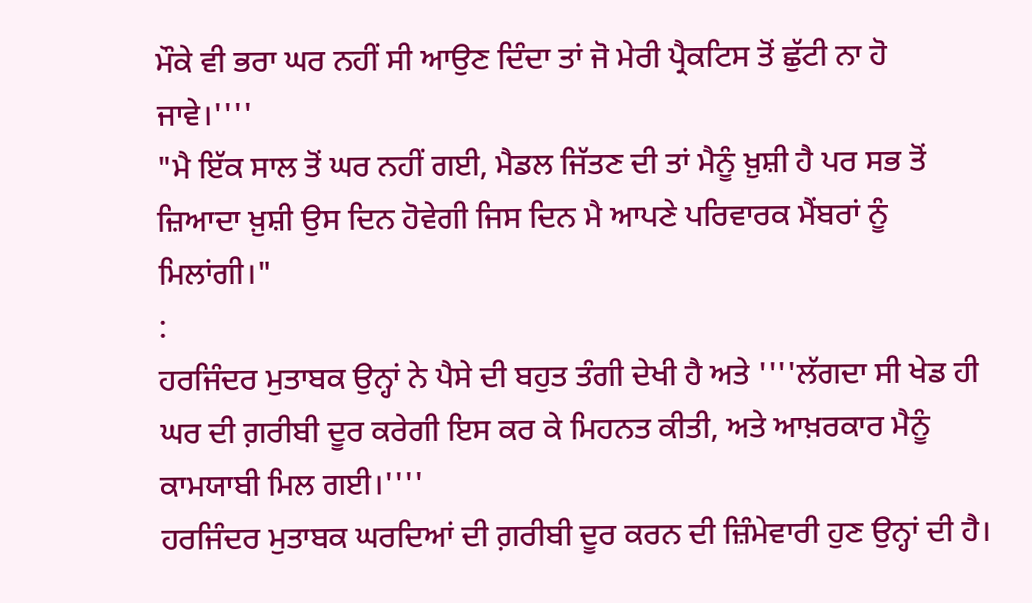ਮੌਕੇ ਵੀ ਭਰਾ ਘਰ ਨਹੀਂ ਸੀ ਆਉਣ ਦਿੰਦਾ ਤਾਂ ਜੋ ਮੇਰੀ ਪ੍ਰੈਕਟਿਸ ਤੋਂ ਛੁੱਟੀ ਨਾ ਹੋ ਜਾਵੇ।''''
"ਮੈ ਇੱਕ ਸਾਲ ਤੋਂ ਘਰ ਨਹੀਂ ਗਈ, ਮੈਡਲ ਜਿੱਤਣ ਦੀ ਤਾਂ ਮੈਨੂੰ ਖ਼ੁਸ਼ੀ ਹੈ ਪਰ ਸਭ ਤੋਂ ਜ਼ਿਆਦਾ ਖ਼ੁਸ਼ੀ ਉਸ ਦਿਨ ਹੋਵੇਗੀ ਜਿਸ ਦਿਨ ਮੈ ਆਪਣੇ ਪਰਿਵਾਰਕ ਮੈਂਬਰਾਂ ਨੂੰ ਮਿਲਾਂਗੀ।"
:
ਹਰਜਿੰਦਰ ਮੁਤਾਬਕ ਉਨ੍ਹਾਂ ਨੇ ਪੈਸੇ ਦੀ ਬਹੁਤ ਤੰਗੀ ਦੇਖੀ ਹੈ ਅਤੇ ''''ਲੱਗਦਾ ਸੀ ਖੇਡ ਹੀ ਘਰ ਦੀ ਗ਼ਰੀਬੀ ਦੂਰ ਕਰੇਗੀ ਇਸ ਕਰ ਕੇ ਮਿਹਨਤ ਕੀਤੀ, ਅਤੇ ਆਖ਼ਰਕਾਰ ਮੈਨੂੰ ਕਾਮਯਾਬੀ ਮਿਲ ਗਈ।''''
ਹਰਜਿੰਦਰ ਮੁਤਾਬਕ ਘਰਦਿਆਂ ਦੀ ਗ਼ਰੀਬੀ ਦੂਰ ਕਰਨ ਦੀ ਜ਼ਿੰਮੇਵਾਰੀ ਹੁਣ ਉਨ੍ਹਾਂ ਦੀ ਹੈ।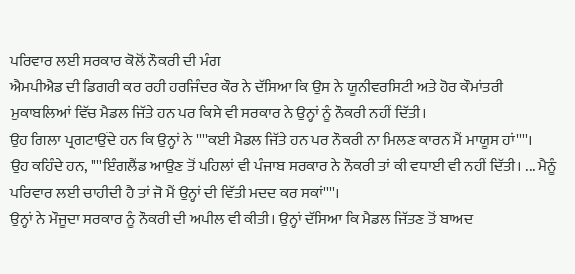ਪਰਿਵਾਰ ਲਈ ਸਰਕਾਰ ਕੋਲੋਂ ਨੌਕਰੀ ਦੀ ਮੰਗ
ਐਮਪੀਐਡ ਦੀ ਡਿਗਰੀ ਕਰ ਰਹੀ ਹਰਜਿੰਦਰ ਕੌਰ ਨੇ ਦੱਸਿਆ ਕਿ ਉਸ ਨੇ ਯੂਨੀਵਰਸਿਟੀ ਅਤੇ ਹੋਰ ਕੌਮਾਂਤਰੀ ਮੁਕਾਬਲਿਆਂ ਵਿੱਚ ਮੈਡਲ ਜਿੱਤੇ ਹਨ ਪਰ ਕਿਸੇ ਵੀ ਸਰਕਾਰ ਨੇ ਉਨ੍ਹਾਂ ਨੂੰ ਨੌਕਰੀ ਨਹੀਂ ਦਿੱਤੀ।
ਉਹ ਗਿਲਾ ਪ੍ਰਗਟਾਉਂਦੇ ਹਨ ਕਿ ਉਨ੍ਹਾਂ ਨੇ ''''ਕਈ ਮੈਡਲ ਜਿੱਤੇ ਹਨ ਪਰ ਨੌਕਰੀ ਨਾ ਮਿਲਣ ਕਾਰਨ ਮੈਂ ਮਾਯੂਸ ਹਾਂ''''।
ਉਹ ਕਹਿੰਦੇ ਹਨ, ''''ਇੰਗਲੈਂਡ ਆਉਣ ਤੋਂ ਪਹਿਲਾਂ ਵੀ ਪੰਜਾਬ ਸਰਕਾਰ ਨੇ ਨੌਕਰੀ ਤਾਂ ਕੀ ਵਧਾਈ ਵੀ ਨਹੀਂ ਦਿੱਤੀ। ... ਮੈਨੂੰ ਪਰਿਵਾਰ ਲਈ ਚਾਹੀਦੀ ਹੈ ਤਾਂ ਜੋ ਮੈਂ ਉਨ੍ਹਾਂ ਦੀ ਵਿੱਤੀ ਮਦਦ ਕਰ ਸਕਾਂ''''।
ਉਨ੍ਹਾਂ ਨੇ ਮੌਜੂਦਾ ਸਰਕਾਰ ਨੂੰ ਨੌਕਰੀ ਦੀ ਅਪੀਲ ਵੀ ਕੀਤੀ। ਉਨ੍ਹਾਂ ਦੱਸਿਆ ਕਿ ਮੈਡਲ ਜਿੱਤਣ ਤੋਂ ਬਾਅਦ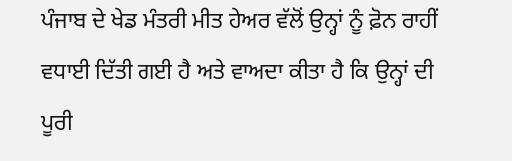ਪੰਜਾਬ ਦੇ ਖੇਡ ਮੰਤਰੀ ਮੀਤ ਹੇਅਰ ਵੱਲੋਂ ਉਨ੍ਹਾਂ ਨੂੰ ਫ਼ੋਨ ਰਾਹੀਂ ਵਧਾਈ ਦਿੱਤੀ ਗਈ ਹੈ ਅਤੇ ਵਾਅਦਾ ਕੀਤਾ ਹੈ ਕਿ ਉਨ੍ਹਾਂ ਦੀ ਪੂਰੀ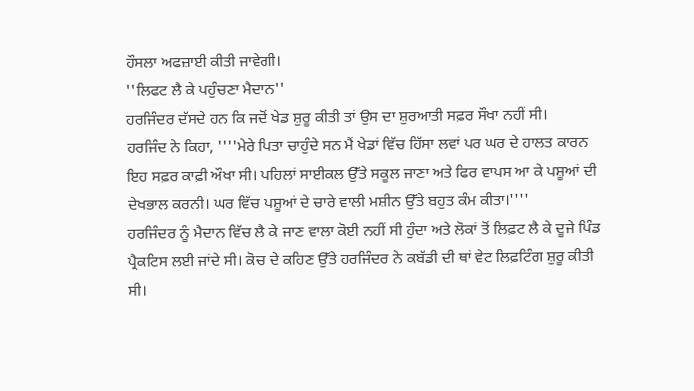ਹੌਸਲਾ ਅਫਜ਼ਾਈ ਕੀਤੀ ਜਾਵੇਗੀ।
''ਲਿਫਟ ਲੈ ਕੇ ਪਹੁੰਚਣਾ ਮੈਦਾਨ''
ਹਰਜਿੰਦਰ ਦੱਸਦੇ ਹਨ ਕਿ ਜਦੋਂ ਖੇਡ ਸ਼ੁਰੂ ਕੀਤੀ ਤਾਂ ਉਸ ਦਾ ਸ਼ੁਰਆਤੀ ਸਫ਼ਰ ਸੌਖਾ ਨਹੀਂ ਸੀ।
ਹਰਜਿੰਦ ਨੇ ਕਿਹਾ, ''''ਮੇਰੇ ਪਿਤਾ ਚਾਹੁੰਦੇ ਸਨ ਮੈਂ ਖੇਡਾਂ ਵਿੱਚ ਹਿੱਸਾ ਲਵਾਂ ਪਰ ਘਰ ਦੇ ਹਾਲਤ ਕਾਰਨ ਇਹ ਸਫ਼ਰ ਕਾਫ਼ੀ ਔਖਾ ਸੀ। ਪਹਿਲਾਂ ਸਾਈਕਲ ਉੱਤੇ ਸਕੂਲ ਜਾਣਾ ਅਤੇ ਫਿਰ ਵਾਪਸ ਆ ਕੇ ਪਸ਼ੂਆਂ ਦੀ ਦੇਖਭਾਲ ਕਰਨੀ। ਘਰ ਵਿੱਚ ਪਸ਼ੂਆਂ ਦੇ ਚਾਰੇ ਵਾਲੀ ਮਸ਼ੀਨ ਉੱਤੇ ਬਹੁਤ ਕੰਮ ਕੀਤਾ।''''
ਹਰਜਿੰਦਰ ਨੂੰ ਮੈਦਾਨ ਵਿੱਚ ਲੈ ਕੇ ਜਾਣ ਵਾਲਾ ਕੋਈ ਨਹੀਂ ਸੀ ਹੁੰਦਾ ਅਤੇ ਲੋਕਾਂ ਤੋਂ ਲਿਫ਼ਟ ਲੈ ਕੇ ਦੂਜੇ ਪਿੰਡ ਪ੍ਰੈਕਟਿਸ ਲਈ ਜਾਂਦੇ ਸੀ। ਕੋਚ ਦੇ ਕਹਿਣ ਉੱਤੇ ਹਰਜਿੰਦਰ ਨੇ ਕਬੱਡੀ ਦੀ ਥਾਂ ਵੇਟ ਲਿਫ਼ਟਿੰਗ ਸ਼ੁਰੂ ਕੀਤੀ ਸੀ।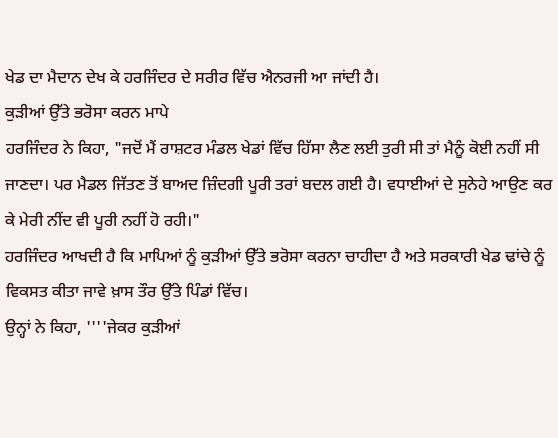ਖੇਡ ਦਾ ਮੈਦਾਨ ਦੇਖ ਕੇ ਹਰਜਿੰਦਰ ਦੇ ਸਰੀਰ ਵਿੱਚ ਐਨਰਜੀ ਆ ਜਾਂਦੀ ਹੈ।
ਕੁੜੀਆਂ ਉੱਤੇ ਭਰੋਸਾ ਕਰਨ ਮਾਪੇ
ਹਰਜਿੰਦਰ ਨੇ ਕਿਹਾ, "ਜਦੋਂ ਮੈਂ ਰਾਸ਼ਟਰ ਮੰਡਲ ਖੇਡਾਂ ਵਿੱਚ ਹਿੱਸਾ ਲੈਣ ਲਈ ਤੁਰੀ ਸੀ ਤਾਂ ਮੈਨੂੰ ਕੋਈ ਨਹੀਂ ਸੀ ਜਾਣਦਾ। ਪਰ ਮੈਡਲ ਜਿੱਤਣ ਤੋਂ ਬਾਅਦ ਜ਼ਿੰਦਗੀ ਪੂਰੀ ਤਰਾਂ ਬਦਲ ਗਈ ਹੈ। ਵਧਾਈਆਂ ਦੇ ਸੁਨੇਹੇ ਆਉਣ ਕਰ ਕੇ ਮੇਰੀ ਨੀਂਦ ਵੀ ਪੂਰੀ ਨਹੀਂ ਹੋ ਰਹੀ।"
ਹਰਜਿੰਦਰ ਆਖਦੀ ਹੈ ਕਿ ਮਾਪਿਆਂ ਨੂੰ ਕੁੜੀਆਂ ਉੱਤੇ ਭਰੋਸਾ ਕਰਨਾ ਚਾਹੀਦਾ ਹੈ ਅਤੇ ਸਰਕਾਰੀ ਖੇਡ ਢਾਂਚੇ ਨੂੰ ਵਿਕਸਤ ਕੀਤਾ ਜਾਵੇ ਖ਼ਾਸ ਤੌਰ ਉੱਤੇ ਪਿੰਡਾਂ ਵਿੱਚ।
ਉਨ੍ਹਾਂ ਨੇ ਕਿਹਾ, ''''ਜੇਕਰ ਕੁੜੀਆਂ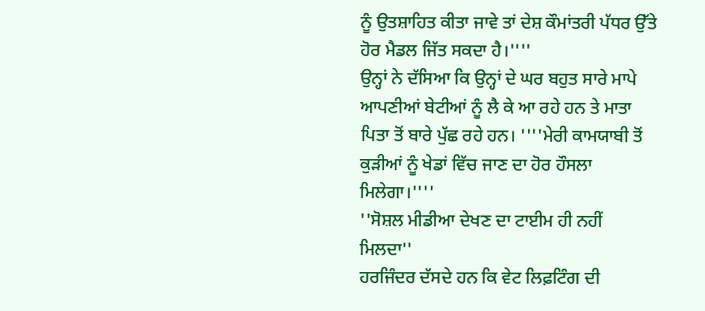ਨੂੰ ਉਤਸ਼ਾਹਿਤ ਕੀਤਾ ਜਾਵੇ ਤਾਂ ਦੇਸ਼ ਕੌਮਾਂਤਰੀ ਪੱਧਰ ਉੱਤੇ ਹੋਰ ਮੈਡਲ ਜਿੱਤ ਸਕਦਾ ਹੈ।''''
ਉਨ੍ਹਾਂ ਨੇ ਦੱਸਿਆ ਕਿ ਉਨ੍ਹਾਂ ਦੇ ਘਰ ਬਹੁਤ ਸਾਰੇ ਮਾਪੇ ਆਪਣੀਆਂ ਬੇਟੀਆਂ ਨੂੰ ਲੈ ਕੇ ਆ ਰਹੇ ਹਨ ਤੇ ਮਾਤਾ ਪਿਤਾ ਤੋਂ ਬਾਰੇ ਪੁੱਛ ਰਹੇ ਹਨ। ''''ਮੇਰੀ ਕਾਮਯਾਬੀ ਤੋਂ ਕੁੜੀਆਂ ਨੂੰ ਖੇਡਾਂ ਵਿੱਚ ਜਾਣ ਦਾ ਹੋਰ ਹੌਸਲਾ ਮਿਲੇਗਾ।''''
''ਸੋਸ਼ਲ ਮੀਡੀਆ ਦੇਖਣ ਦਾ ਟਾਈਮ ਹੀ ਨਹੀਂ ਮਿਲਦਾ''
ਹਰਜਿੰਦਰ ਦੱਸਦੇ ਹਨ ਕਿ ਵੇਟ ਲਿਫ਼ਟਿੰਗ ਦੀ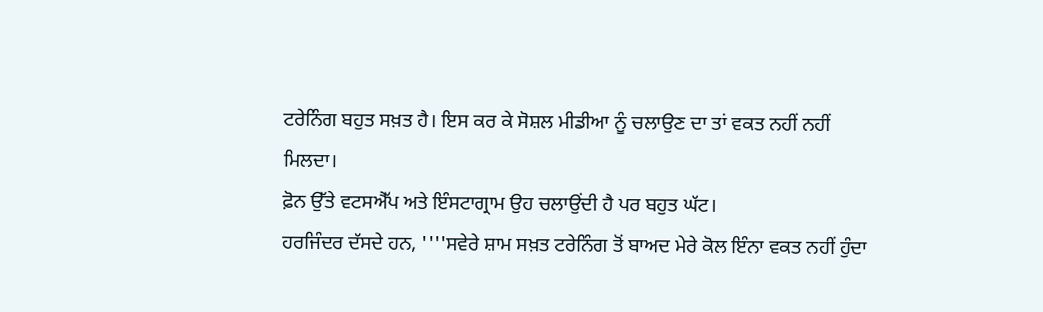ਟਰੇਨਿੰਗ ਬਹੁਤ ਸਖ਼ਤ ਹੈ। ਇਸ ਕਰ ਕੇ ਸੋਸ਼ਲ ਮੀਡੀਆ ਨੂੰ ਚਲਾਉਣ ਦਾ ਤਾਂ ਵਕਤ ਨਹੀਂ ਨਹੀਂ ਮਿਲਦਾ।
ਫ਼ੋਨ ਉੱਤੇ ਵਟਸਐੱਪ ਅਤੇ ਇੰਸਟਾਗ੍ਰਾਮ ਉਹ ਚਲਾਉਂਦੀ ਹੈ ਪਰ ਬਹੁਤ ਘੱਟ।
ਹਰਜਿੰਦਰ ਦੱਸਦੇ ਹਨ, ''''ਸਵੇਰੇ ਸ਼ਾਮ ਸਖ਼ਤ ਟਰੇਨਿੰਗ ਤੋਂ ਬਾਅਦ ਮੇਰੇ ਕੋਲ ਇੰਨਾ ਵਕਤ ਨਹੀਂ ਹੁੰਦਾ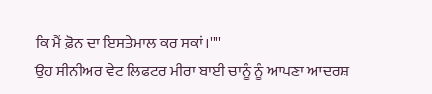ਕਿ ਮੈਂ ਫ਼ੋਨ ਦਾ ਇਸਤੇਮਾਲ ਕਰ ਸਕਾਂ।''''
ਉਹ ਸੀਨੀਅਰ ਵੇਟ ਲਿਫਟਰ ਮੀਰਾ ਬਾਈ ਚਾਨੂੰ ਨੂੰ ਆਪਣਾ ਆਦਰਸ਼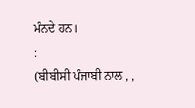ਮੰਨਦੇ ਹਨ।
:
(ਬੀਬੀਸੀ ਪੰਜਾਬੀ ਨਾਲ , ,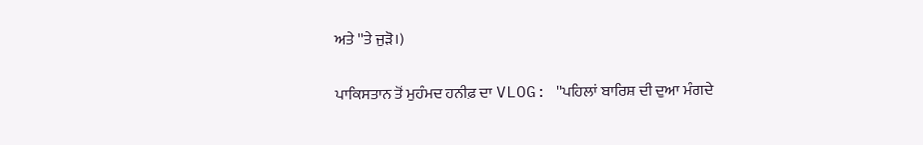ਅਤੇ ''ਤੇ ਜੁੜੋ।)

ਪਾਕਿਸਤਾਨ ਤੋਂ ਮੁਹੰਮਦ ਹਨੀਫ਼ ਦਾ VLOG: ''ਪਹਿਲਾਂ ਬਾਰਿਸ਼ ਦੀ ਦੁਆ ਮੰਗਦੇ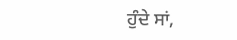ਹੁੰਦੇ ਸਾਂ,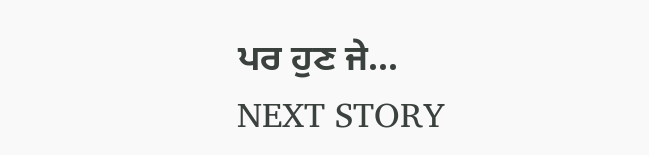ਪਰ ਹੁਣ ਜੇ...
NEXT STORY